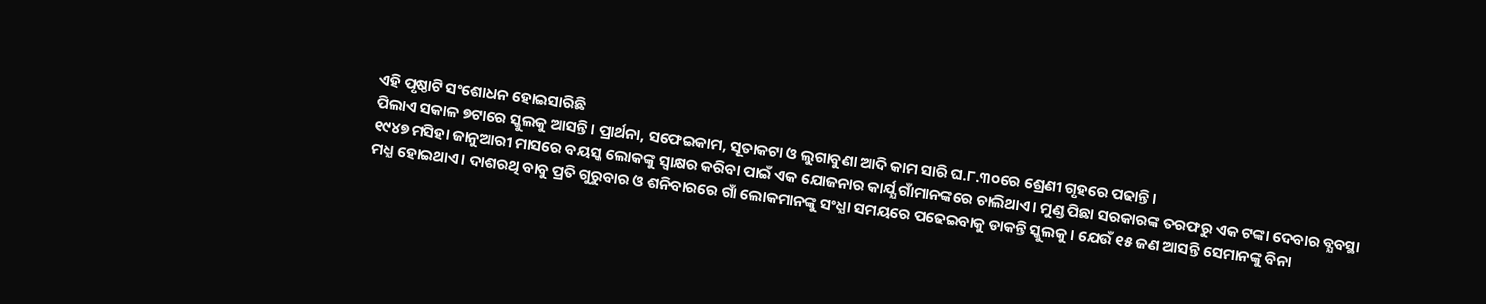ଏହି ପୃଷ୍ଠାଟି ସଂଶୋଧନ ହୋଇସାରିଛି
ପିଲାଏ ସକାଳ ୭ଟାରେ ସ୍କୁଲକୁ ଆସନ୍ତି। ପ୍ରାର୍ଥନା, ସଫେଇକାମ, ସୂତାକଟା ଓ ଲୁଗାବୁଣା ଆଦି କାମ ସାରି ଘ.୮.୩୦ରେ ଶ୍ରେଣୀ ଗୃହରେ ପଢାନ୍ତି।
୧୯୪୭ ମସିହା ଜାନୁଆରୀ ମାସରେ ବୟସ୍କ ଲୋକଙ୍କୁ ସ୍ୱାକ୍ଷର କରିବା ପାଇଁ ଏକ ଯୋଜନାର କାର୍ଯ୍ଯ ଗାଁମାନଙ୍କରେ ଚାଲିଥାଏ। ମୁଣ୍ଡ ପିଛା ସରକାରଙ୍କ ତରଫରୁ ଏକ ଟଙ୍କା ଦେବାର ବ୍ଯବସ୍ଥା ମଧ୍ଯ ହୋଇଥାଏ। ଦାଶରଥି ବାବୁ ପ୍ରତି ଗୁରୁବାର ଓ ଶନିବାରରେ ଗାଁ ଲୋକମାନଙ୍କୁ ସଂଧ୍ଯା ସମୟରେ ପଢେଇବାକୁ ଡାକନ୍ତି ସ୍କୁଲକୁ। ଯେଉଁ ୧୫ ଜଣ ଆସନ୍ତି ସେମାନଙ୍କୁ ବିନା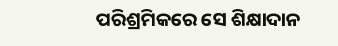ପରିଶ୍ରମିକରେ ସେ ଶିକ୍ଷାଦାନ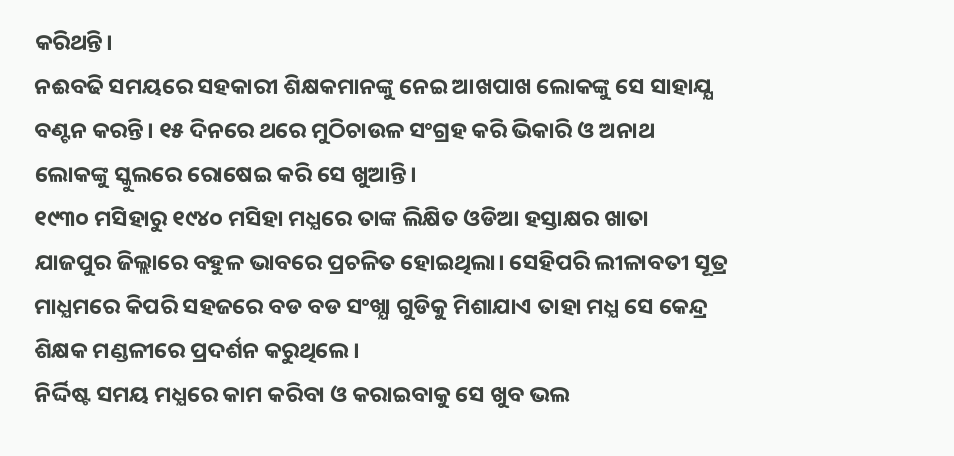କରିଥନ୍ତି।
ନଈବଢି ସମୟରେ ସହକାରୀ ଶିକ୍ଷକମାନଙ୍କୁ ନେଇ ଆଖପାଖ ଲୋକଙ୍କୁ ସେ ସାହାଯ୍ଯ ବଣ୍ଟନ କରନ୍ତି। ୧୫ ଦିନରେ ଥରେ ମୁଠିଚାଉଳ ସଂଗ୍ରହ କରି ଭିକାରି ଓ ଅନାଥ ଲୋକଙ୍କୁ ସ୍କୁଲରେ ରୋଷେଇ କରି ସେ ଖୁଆନ୍ତି।
୧୯୩୦ ମସିହାରୁ ୧୯୪୦ ମସିହା ମଧ୍ଯରେ ତାଙ୍କ ଲିକ୍ଷିତ ଓଡିଆ ହସ୍ତାକ୍ଷର ଖାତା ଯାଜପୁର ଜିଲ୍ଲାରେ ବହୁଳ ଭାବରେ ପ୍ରଚଳିତ ହୋଇଥିଲା। ସେହିପରି ଲୀଳାବତୀ ସୂତ୍ର ମାଧ୍ଯମରେ କିପରି ସହଜରେ ବଡ ବଡ ସଂଖ୍ଯା ଗୁଡିକୁ ମିଶାଯାଏ ତାହା ମଧ୍ଯ ସେ କେନ୍ଦ୍ର ଶିକ୍ଷକ ମଣ୍ଡଳୀରେ ପ୍ରଦର୍ଶନ କରୁଥିଲେ।
ନିର୍ଦ୍ଦିଷ୍ଟ ସମୟ ମଧ୍ଯରେ କାମ କରିବା ଓ କରାଇବାକୁ ସେ ଖୁବ ଭଲ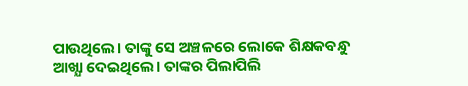ପାଉଥିଲେ। ତାଙ୍କୁ ସେ ଅଞ୍ଚଳରେ ଲୋକେ ଶିକ୍ଷକବନ୍ଧୁ ଆଖ୍ଯା ଦେଇଥିଲେ। ତାଙ୍କର ପିଲାପିଲି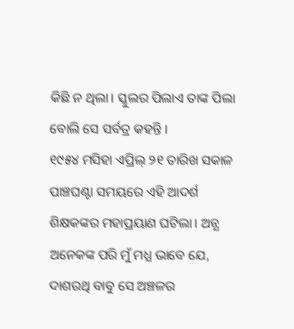କିଛି ନ ଥିଲା। ସ୍କୁଲର ପିଲାଏ ତାଙ୍କ ପିଲା ବୋଲି ସେ ସର୍ବତ୍ର କହନ୍ତି।
୧୯୫୪ ମସିହା ଏପ୍ରିଲ୍ ୨୧ ତାରିଖ ସକାଳ ପାଞ୍ଚଘଣ୍ଟା ସମୟରେ ଏହି ଆଦର୍ଶ ଶିକ୍ଷକଙ୍କର ମହାପ୍ରୟାଣ ଘଟିଲା। ଅନ୍ଯ ଅନେକଙ୍କ ପରି ମୁଁ ମଧ୍ଯ ଭାବେ ଯେ, ଦାଶରଥି ବାବୁ ସେ ଅଞ୍ଚଳର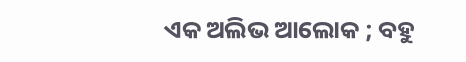ଏକ ଅଲିଭ ଆଲୋକ ; ବହୁ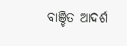ବାଞ୍ଚିତ ଆଦର୍ଶ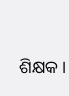ଶିକ୍ଷକ।